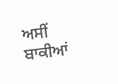ਅਸੀਂ ਬਾਕੀਆਂ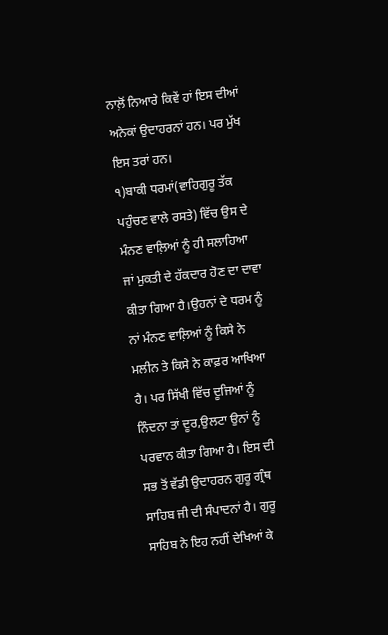ਨਾਲ਼ੋਂ ਨਿਆਰੇ ਕਿਵੇਂ ਹਾਂ ਇਸ ਦੀਆਂ ਅਨੇਕਾਂ ਉਦਾਹਰਨਾਂ ਹਨ। ਪਰ ਮੁੱਖ ਇਸ ਤਰਾਂ ਹਨ।
੧)ਬਾਕੀ ਧਰਮਾਂ(ਵਾਹਿਗੁਰੂ ਤੱਕ ਪਹੁੰਚਣ ਵਾਲੇ ਰਸਤੇ) ਵਿੱਚ ਉਸ ਦੇ ਮੰਨਣ ਵਾਲ਼ਿਆਂ ਨੂੰ ਹੀ ਸਲਾਹਿਆ ਜਾਂ ਮੁਕਤੀ ਦੇ ਹੱਕਦਾਰ ਹੋਣ ਦਾ ਦਾਵਾ ਕੀਤਾ ਗਿਆ ਹੈ।ਉਹਨਾਂ ਦੇ ਧਰਮ ਨੂੰ ਨਾਂ ਮੰਨਣ ਵਾਲ਼ਿਆਂ ਨੂੰ ਕਿਸੇ ਨੇ ਮਲੀਨ ਤੇ ਕਿਸੇ ਨੇ ਕਾਫ਼ਰ ਆਖਿਆ ਹੈ। ਪਰ ਸਿੱਖੀ ਵਿੱਚ ਦੂਜਿਆਂ ਨੂੰ ਨਿੰਦਨਾ ਤਾਂ ਦੂਰ,ਉਲਟਾ ਉਨਾਂ ਨੂੰ ਪਰਵਾਨ ਕੀਤਾ ਗਿਆ ਹੈ। ਇਸ ਦੀ ਸਭ ਤੋਂ ਵੱਡੀ ਉਦਾਹਰਨ ਗੁਰੂ ਗ੍ਰੰਥ ਸਾਹਿਬ ਜੀ ਦੀ ਸੰਪਾਦਨਾਂ ਹੈ। ਗੁਰੂ ਸਾਹਿਬ ਨੇ ਇਹ ਨਹੀਂ ਦੇਖਿਆਂ ਕੇ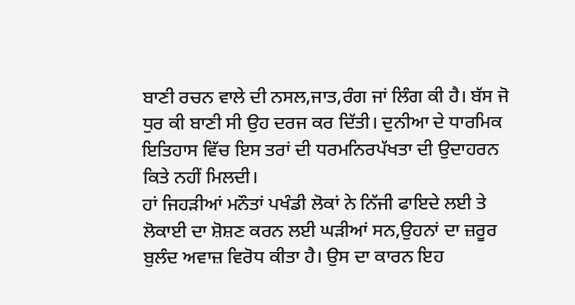ਬਾਣੀ ਰਚਨ ਵਾਲੇ ਦੀ ਨਸਲ,ਜਾਤ,ਰੰਗ ਜਾਂ ਲਿੰਗ ਕੀ ਹੈ। ਬੱਸ ਜੋ ਧੁਰ ਕੀ ਬਾਣੀ ਸੀ ਉਹ ਦਰਜ ਕਰ ਦਿੱਤੀ। ਦੁਨੀਆ ਦੇ ਧਾਰਮਿਕ ਇਤਿਹਾਸ ਵਿੱਚ ਇਸ ਤਰਾਂ ਦੀ ਧਰਮਨਿਰਪੱਖਤਾ ਦੀ ਉਦਾਹਰਨ ਕਿਤੇ ਨਹੀਂ ਮਿਲਦੀ।
ਹਾਂ ਜਿਹੜੀਆਂ ਮਨੌਤਾਂ ਪਖੰਡੀ ਲੋਕਾਂ ਨੇ ਨਿੱਜੀ ਫਾਇਦੇ ਲਈ ਤੇ ਲੋਕਾਈ ਦਾ ਸ਼ੋਸ਼ਣ ਕਰਨ ਲਈ ਘੜੀਆਂ ਸਨ,ਉਹਨਾਂ ਦਾ ਜ਼ਰੂਰ ਬੁਲੰਦ ਅਵਾਜ਼ ਵਿਰੋਧ ਕੀਤਾ ਹੈ। ਉਸ ਦਾ ਕਾਰਨ ਇਹ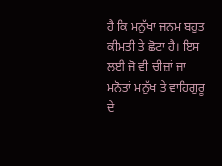ਹੈ ਕਿ ਮਨੁੱਖਾ ਜਨਮ ਬਹੁਤ ਕੀਮਤੀ ਤੇ ਛੋਟਾ ਹੈ। ਇਸ ਲਈ ਜੋ ਵੀ ਚੀਜ਼ਾਂ ਜਾ ਮਨੋਤਾਂ ਮਨੁੱਖ ਤੇ ਵਾਹਿਗੁਰੂ ਦੇ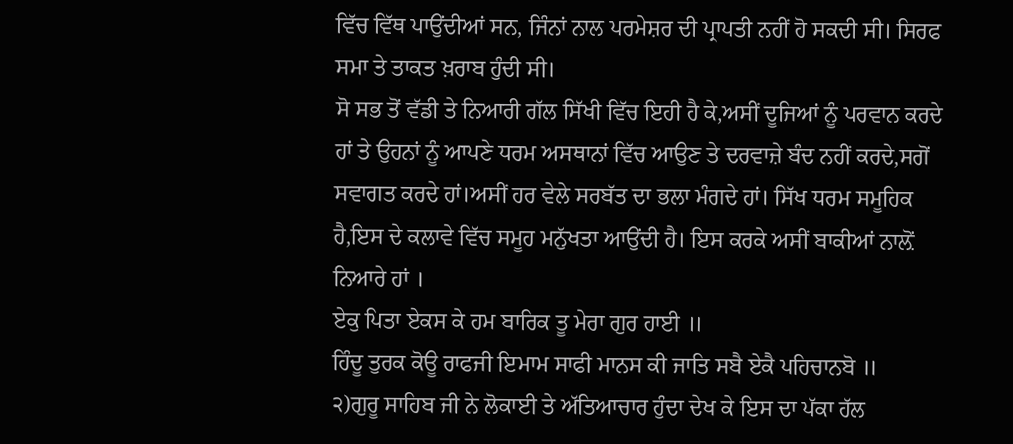ਵਿੱਚ ਵਿੱਥ ਪਾਉਂਦੀਆਂ ਸਨ, ਜਿੰਨਾਂ ਨਾਲ ਪਰਮੇਸ਼ਰ ਦੀ ਪ੍ਰਾਪਤੀ ਨਹੀਂ ਹੋ ਸਕਦੀ ਸੀ। ਸਿਰਫ ਸਮਾ ਤੇ ਤਾਕਤ ਖ਼ਰਾਬ ਹੁੰਦੀ ਸੀ।
ਸੋ ਸਭ ਤੋਂ ਵੱਡੀ ਤੇ ਨਿਆਰੀ ਗੱਲ ਸਿੱਖੀ ਵਿੱਚ ਇਹੀ ਹੈ ਕੇ,ਅਸੀਂ ਦੂਜਿਆਂ ਨੂੰ ਪਰਵਾਨ ਕਰਦੇ ਹਾਂ ਤੇ ਉਹਨਾਂ ਨੂੰ ਆਪਣੇ ਧਰਮ ਅਸਥਾਨਾਂ ਵਿੱਚ ਆਉਣ ਤੇ ਦਰਵਾਜ਼ੇ ਬੰਦ ਨਹੀਂ ਕਰਦੇ,ਸਗੋਂ ਸਵਾਗਤ ਕਰਦੇ ਹਾਂ।ਅਸੀਂ ਹਰ ਵੇਲੇ ਸਰਬੱਤ ਦਾ ਭਲਾ ਮੰਗਦੇ ਹਾਂ। ਸਿੱਖ ਧਰਮ ਸਮੂਹਿਕ ਹੈ,ਇਸ ਦੇ ਕਲਾਵੇ ਵਿੱਚ ਸਮੂਹ ਮਨੁੱਖਤਾ ਆਉਂਦੀ ਹੈ। ਇਸ ਕਰਕੇ ਅਸੀਂ ਬਾਕੀਆਂ ਨਾਲ਼ੋਂ ਨਿਆਰੇ ਹਾਂ ।
ਏਕੁ ਪਿਤਾ ਏਕਸ ਕੇ ਹਮ ਬਾਰਿਕ ਤੂ ਮੇਰਾ ਗੁਰ ਹਾਈ ॥
ਹਿੰਦੂ ਤੁਰਕ ਕੋਊ ਰਾਫਜੀ ਇਮਾਮ ਸਾਫੀ ਮਾਨਸ ਕੀ ਜਾਤਿ ਸਬੈ ਏਕੈ ਪਹਿਚਾਨਬੋ ॥
੨)ਗੁਰੂ ਸਾਹਿਬ ਜੀ ਨੇ ਲੋਕਾਈ ਤੇ ਅੱਤਿਆਚਾਰ ਹੁੰਦਾ ਦੇਖ ਕੇ ਇਸ ਦਾ ਪੱਕਾ ਹੱਲ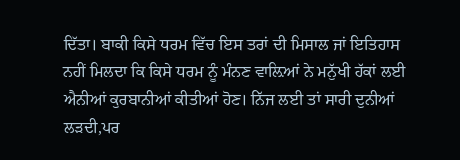ਦਿੱਤਾ। ਬਾਕੀ ਕਿਸੇ ਧਰਮ ਵਿੱਚ ਇਸ ਤਰਾਂ ਦੀ ਮਿਸਾਲ ਜਾਂ ਇਤਿਹਾਸ ਨਹੀਂ ਮਿਲਦਾ ਕਿ ਕਿਸੇ ਧਰਮ ਨੂੰ ਮੰਨਣ ਵਾਲ਼ਿਆਂ ਨੇ ਮਨੁੱਖੀ ਹੱਕਾਂ ਲਈ ਐਨੀਆਂ ਕੁਰਬਾਨੀਆਂ ਕੀਤੀਆਂ ਹੋਣ। ਨਿੱਜ ਲਈ ਤਾਂ ਸਾਰੀ ਦੁਨੀਆਂ ਲੜਦੀ,ਪਰ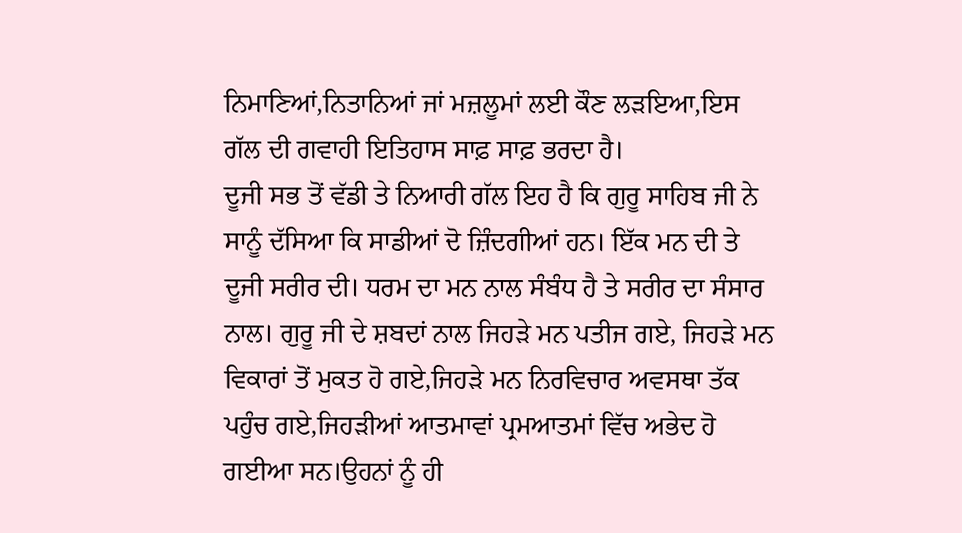ਨਿਮਾਣਿਆਂ,ਨਿਤਾਨਿਆਂ ਜਾਂ ਮਜ਼ਲੂਮਾਂ ਲਈ ਕੌਣ ਲੜਇਆ,ਇਸ ਗੱਲ ਦੀ ਗਵਾਹੀ ਇਤਿਹਾਸ ਸਾਫ਼ ਸਾਫ਼ ਭਰਦਾ ਹੈ।
ਦੂਜੀ ਸਭ ਤੋਂ ਵੱਡੀ ਤੇ ਨਿਆਰੀ ਗੱਲ ਇਹ ਹੈ ਕਿ ਗੁਰੂ ਸਾਹਿਬ ਜੀ ਨੇ ਸਾਨੂੰ ਦੱਸਿਆ ਕਿ ਸਾਡੀਆਂ ਦੋ ਜ਼ਿੰਦਗੀਆਂ ਹਨ। ਇੱਕ ਮਨ ਦੀ ਤੇ ਦੂਜੀ ਸਰੀਰ ਦੀ। ਧਰਮ ਦਾ ਮਨ ਨਾਲ ਸੰਬੰਧ ਹੈ ਤੇ ਸਰੀਰ ਦਾ ਸੰਸਾਰ ਨਾਲ। ਗੁਰੂ ਜੀ ਦੇ ਸ਼ਬਦਾਂ ਨਾਲ ਜਿਹੜੇ ਮਨ ਪਤੀਜ ਗਏ, ਜਿਹੜੇ ਮਨ ਵਿਕਾਰਾਂ ਤੋਂ ਮੁਕਤ ਹੋ ਗਏ,ਜਿਹੜੇ ਮਨ ਨਿਰਵਿਚਾਰ ਅਵਸਥਾ ਤੱਕ ਪਹੁੰਚ ਗਏ,ਜਿਹੜੀਆਂ ਆਤਮਾਵਾਂ ਪ੍ਰਮਆਤਮਾਂ ਵਿੱਚ ਅਭੇਦ ਹੋ ਗਈਆ ਸਨ।ਉਹਨਾਂ ਨੂੰ ਹੀ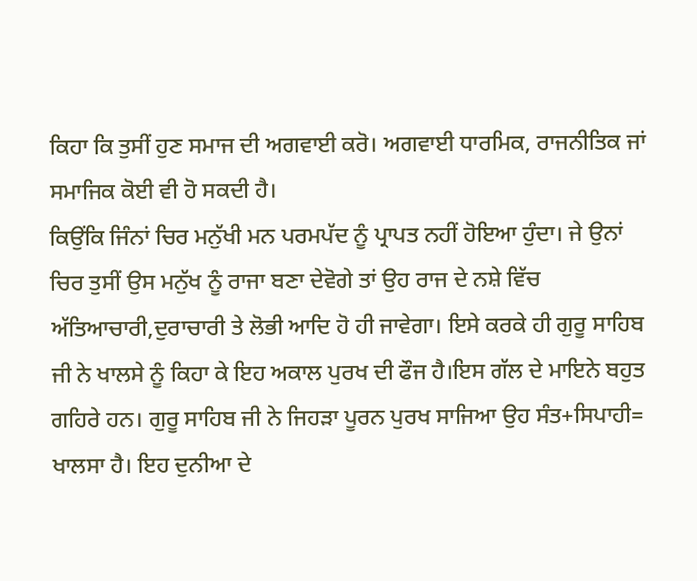ਕਿਹਾ ਕਿ ਤੁਸੀਂ ਹੁਣ ਸਮਾਜ ਦੀ ਅਗਵਾਈ ਕਰੋ। ਅਗਵਾਈ ਧਾਰਮਿਕ, ਰਾਜਨੀਤਿਕ ਜਾਂ ਸਮਾਜਿਕ ਕੋਈ ਵੀ ਹੋ ਸਕਦੀ ਹੈ।
ਕਿਉਂਕਿ ਜਿੰਨਾਂ ਚਿਰ ਮਨੁੱਖੀ ਮਨ ਪਰਮਪੱਦ ਨੂੰ ਪ੍ਰਾਪਤ ਨਹੀਂ ਹੋਇਆ ਹੁੰਦਾ। ਜੇ ਉਨਾਂ ਚਿਰ ਤੁਸੀਂ ਉਸ ਮਨੁੱਖ ਨੂੰ ਰਾਜਾ ਬਣਾ ਦੇਵੋਗੇ ਤਾਂ ਉਹ ਰਾਜ ਦੇ ਨਸ਼ੇ ਵਿੱਚ ਅੱਤਿਆਚਾਰੀ,ਦੁਰਾਚਾਰੀ ਤੇ ਲੋਭੀ ਆਦਿ ਹੋ ਹੀ ਜਾਵੇਗਾ। ਇਸੇ ਕਰਕੇ ਹੀ ਗੁਰੂ ਸਾਹਿਬ ਜੀ ਨੇ ਖਾਲਸੇ ਨੂੰ ਕਿਹਾ ਕੇ ਇਹ ਅਕਾਲ ਪੁਰਖ ਦੀ ਫੌਜ ਹੈ।ਇਸ ਗੱਲ ਦੇ ਮਾਇਨੇ ਬਹੁਤ ਗਹਿਰੇ ਹਨ। ਗੁਰੂ ਸਾਹਿਬ ਜੀ ਨੇ ਜਿਹੜਾ ਪੂਰਨ ਪੁਰਖ ਸਾਜਿਆ ਉਹ ਸੰਤ+ਸਿਪਾਹੀ= ਖਾਲਸਾ ਹੈ। ਇਹ ਦੁਨੀਆ ਦੇ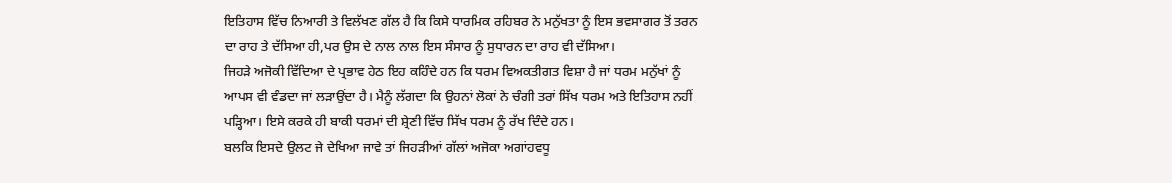ਇਤਿਹਾਸ ਵਿੱਚ ਨਿਆਰੀ ਤੇ ਵਿਲੱਖਣ ਗੱਲ ਹੈ ਕਿ ਕਿਸੇ ਧਾਰਮਿਕ ਰਹਿਬਰ ਨੇ ਮਨੁੱਖਤਾ ਨੂੰ ਇਸ ਭਵਸਾਗਰ ਤੋਂ ਤਰਨ ਦਾ ਰਾਹ ਤੇ ਦੱਸਿਆ ਹੀ,ਪਰ ਉਸ ਦੇ ਨਾਲ ਨਾਲ ਇਸ ਸੰਸਾਰ ਨੂੰ ਸੁਧਾਰਨ ਦਾ ਰਾਹ ਵੀ ਦੱਸਿਆ।
ਜਿਹੜੇ ਅਜੋਕੀ ਵਿੱਦਿਆ ਦੇ ਪ੍ਰਭਾਵ ਹੇਠ ਇਹ ਕਹਿੰਦੇ ਹਨ ਕਿ ਧਰਮ ਵਿਅਕਤੀਗਤ ਵਿਸ਼ਾ ਹੈ ਜਾਂ ਧਰਮ ਮਨੁੱਖਾਂ ਨੂੰ ਆਪਸ ਵੀ ਵੰਡਦਾ ਜਾਂ ਲੜਾਉਂਦਾ ਹੈ। ਮੈਨੂੰ ਲੱਗਦਾ ਕਿ ਉਹਨਾਂ ਲੋਕਾਂ ਨੇ ਚੰਗੀ ਤਰਾਂ ਸਿੱਖ ਧਰਮ ਅਤੇ ਇਤਿਹਾਸ ਨਹੀਂ ਪੜ੍ਹਿਆ। ਇਸੇ ਕਰਕੇ ਹੀ ਬਾਕੀ ਧਰਮਾਂ ਦੀ ਸ਼੍ਰੇਣੀ ਵਿੱਚ ਸਿੱਖ ਧਰਮ ਨੂੰ ਰੱਖ ਦਿੰਦੇ ਹਨ।
ਬਲਕਿ ਇਸਦੇ ਉਲਟ ਜੇ ਦੇਖਿਆ ਜਾਵੇ ਤਾਂ ਜਿਹੜੀਆਂ ਗੱਲਾਂ ਅਜੋਕਾ ਅਗਾਂਹਵਧੂ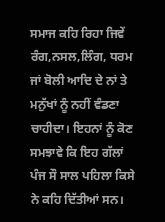ਸਮਾਜ ਕਹਿ ਰਿਹਾ ਜਿਵੇਂ ਰੰਗ,ਨਸਲ,ਲਿੰਗ, ਧਰਮ ਜਾਂ ਬੋਲੀ ਆਦਿ ਦੇ ਨਾਂ ਤੇ ਮਨੁੱਖਾਂ ਨੂੰ ਨਹੀਂ ਵੰਡਣਾ ਚਾਹੀਦਾ। ਇਹਨਾਂ ਨੂੰ ਕੋਣ ਸਮਝਾਵੇ ਕਿ ਇਹ ਗੱਲਾਂ ਪੰਜ ਸੌ ਸਾਲ ਪਹਿਲਾ ਕਿਸੇ ਨੇ ਕਹਿ ਦਿੱਤੀਆਂ ਸਨ।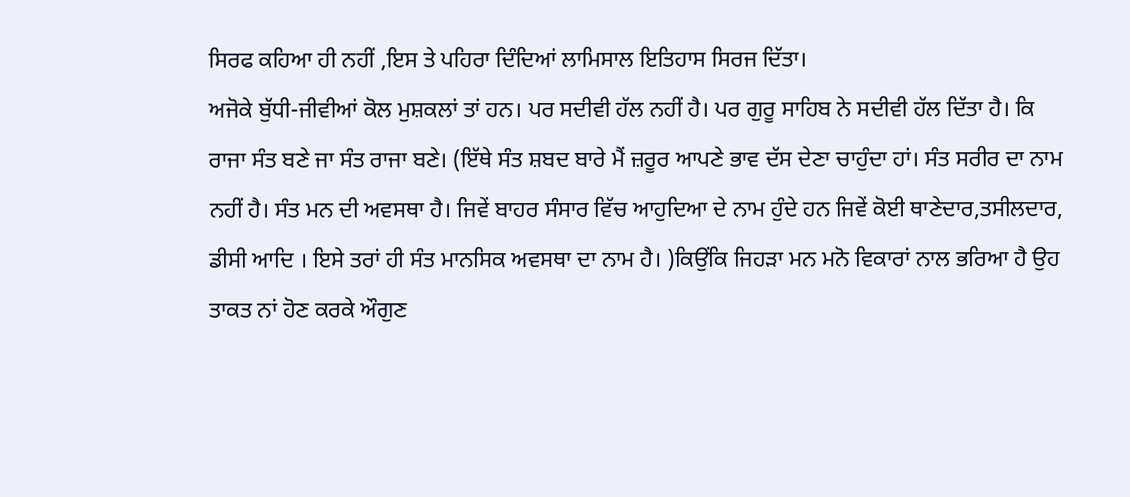ਸਿਰਫ ਕਹਿਆ ਹੀ ਨਹੀਂ ,ਇਸ ਤੇ ਪਹਿਰਾ ਦਿੰਦਿਆਂ ਲਾਮਿਸਾਲ ਇਤਿਹਾਸ ਸਿਰਜ ਦਿੱਤਾ।
ਅਜੋਕੇ ਬੁੱਧੀ-ਜੀਵੀਆਂ ਕੋਲ ਮੁਸ਼ਕਲਾਂ ਤਾਂ ਹਨ। ਪਰ ਸਦੀਵੀ ਹੱਲ ਨਹੀਂ ਹੈ। ਪਰ ਗੁਰੂ ਸਾਹਿਬ ਨੇ ਸਦੀਵੀ ਹੱਲ ਦਿੱਤਾ ਹੈ। ਕਿ ਰਾਜਾ ਸੰਤ ਬਣੇ ਜਾ ਸੰਤ ਰਾਜਾ ਬਣੇ। (ਇੱਥੇ ਸੰਤ ਸ਼ਬਦ ਬਾਰੇ ਮੈਂ ਜ਼ਰੂਰ ਆਪਣੇ ਭਾਵ ਦੱਸ ਦੇਣਾ ਚਾਹੁੰਦਾ ਹਾਂ। ਸੰਤ ਸਰੀਰ ਦਾ ਨਾਮ ਨਹੀਂ ਹੈ। ਸੰਤ ਮਨ ਦੀ ਅਵਸਥਾ ਹੈ। ਜਿਵੇਂ ਬਾਹਰ ਸੰਸਾਰ ਵਿੱਚ ਆਹੁਦਿਆ ਦੇ ਨਾਮ ਹੁੰਦੇ ਹਨ ਜਿਵੇਂ ਕੋਈ ਥਾਣੇਦਾਰ,ਤਸੀਲਦਾਰ, ਡੀਸੀ ਆਦਿ । ਇਸੇ ਤਰਾਂ ਹੀ ਸੰਤ ਮਾਨਸਿਕ ਅਵਸਥਾ ਦਾ ਨਾਮ ਹੈ। )ਕਿਉਂਕਿ ਜਿਹੜਾ ਮਨ ਮਨੋ ਵਿਕਾਰਾਂ ਨਾਲ ਭਰਿਆ ਹੈ ਉਹ ਤਾਕਤ ਨਾਂ ਹੋਣ ਕਰਕੇ ਔਗੁਣ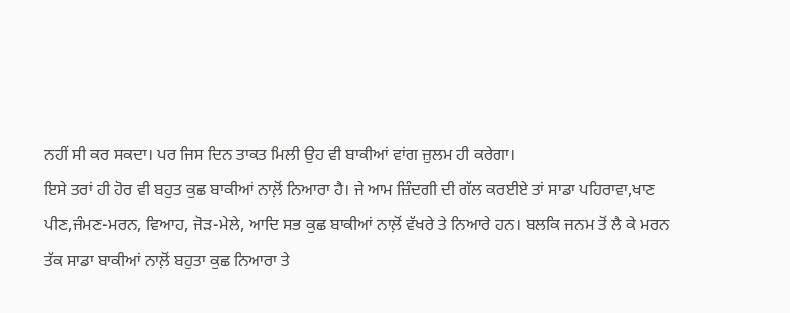ਨਹੀਂ ਸੀ ਕਰ ਸਕਦਾ। ਪਰ ਜਿਸ ਦਿਨ ਤਾਕਤ ਮਿਲੀ ਉਹ ਵੀ ਬਾਕੀਆਂ ਵਾਂਗ ਜ਼ੁਲਮ ਹੀ ਕਰੇਗਾ।
ਇਸੇ ਤਰਾਂ ਹੀ ਹੋਰ ਵੀ ਬਹੁਤ ਕੁਛ ਬਾਕੀਆਂ ਨਾਲ਼ੋਂ ਨਿਆਰਾ ਹੈ। ਜੇ ਆਮ ਜ਼ਿੰਦਗੀ ਦੀ ਗੱਲ ਕਰਈਏ ਤਾਂ ਸਾਡਾ ਪਹਿਰਾਵਾ,ਖਾਣ ਪੀਣ,ਜੰਮਣ-ਮਰਨ, ਵਿਆਹ, ਜੋੜ-ਮੇਲੇ, ਆਦਿ ਸਭ ਕੁਛ ਬਾਕੀਆਂ ਨਾਲ਼ੋਂ ਵੱਖਰੇ ਤੇ ਨਿਆਰੇ ਹਨ। ਬਲਕਿ ਜਨਮ ਤੋਂ ਲੈ ਕੇ ਮਰਨ ਤੱਕ ਸਾਡਾ ਬਾਕੀਆਂ ਨਾਲ਼ੋਂ ਬਹੁਤਾ ਕੁਛ ਨਿਆਰਾ ਤੇ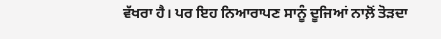ਵੱਖਰਾ ਹੈ। ਪਰ ਇਹ ਨਿਆਰਾਪਣ ਸਾਨੂੰ ਦੂਜਿਆਂ ਨਾਲ਼ੋਂ ਤੋੜਦਾ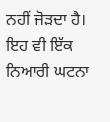ਨਹੀਂ ਜੋੜਦਾ ਹੈ। ਇਹ ਵੀ ਇੱਕ ਨਿਆਰੀ ਘਟਨਾ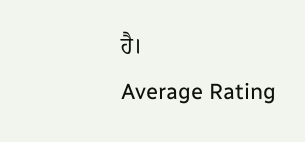ਹੈ।
Average Rating